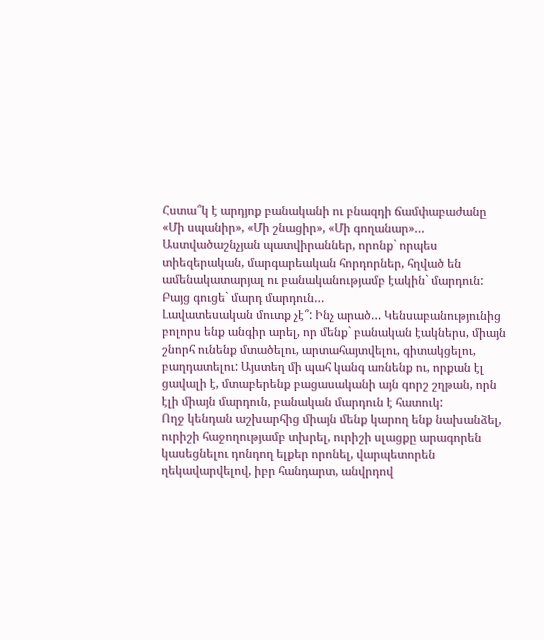Հստա՞կ է արդյոք բանականի ու բնազդի ճամփաբաժանը
«Մի սպանիր», «Մի շնացիր», «Մի գողանար»… Աստվածաշնչյան պատվիրաններ, որոնք` որպես տիեզերական, մարգարեական հորդորներ, հղված են ամենակատարյալ ու բանականությամբ էակին` մարդուն: Բայց գուցե` մարդ մարդուն…
Լավատեսական մուտք չէ՞: Ինչ արած… Կենսաբանությունից բոլորս ենք անգիր արել, որ մենք` բանական էակներս, միայն շնորհ ունենք մտածելու, արտահայտվելու, գիտակցելու, բաղդատելու: Այստեղ մի պահ կանգ առնենք ու, որքան էլ ցավալի է, մտաբերենք բացասականի այն գորշ շղթան, որն էլի միայն մարդուն, բանական մարդուն է հատուկ:
Ողջ կենդան աշխարհից միայն մենք կարող ենք նախանձել, ուրիշի հաջողությամբ տխրել, ուրիշի սլացքը արագորեն կասեցնելու դոնդող ելքեր որոնել, վարպետորեն ղեկավարվելով, իբր հանդարտ, անվրդով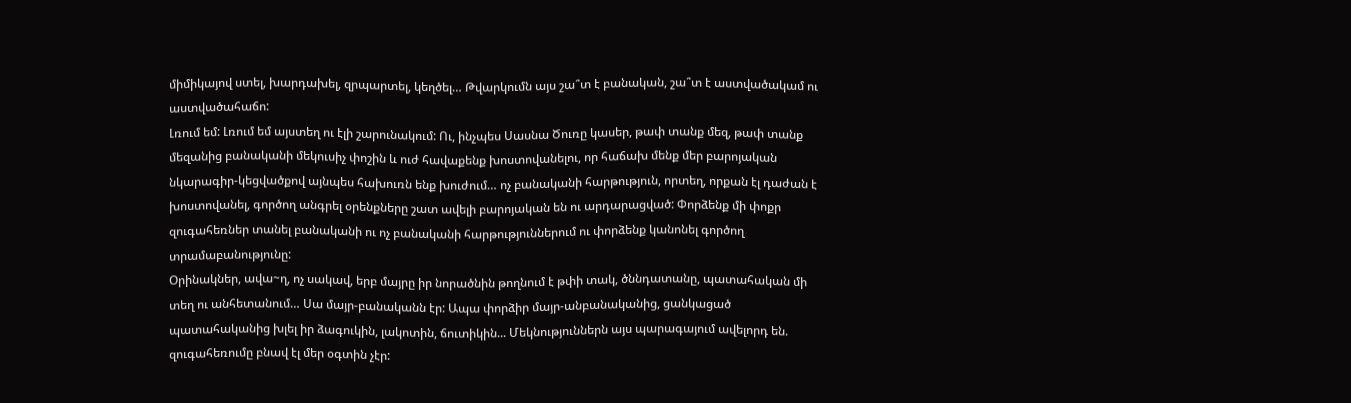միմիկայով ստել, խարդախել, զրպարտել, կեղծել… Թվարկումն այս շա՞տ է բանական, շա՞տ է աստվածակամ ու աստվածահաճո:
Լռում եմ: Լռում եմ այստեղ ու էլի շարունակում: Ու, ինչպես Սասնա Ծուռը կասեր, թափ տանք մեզ, թափ տանք մեզանից բանականի մեկուսիչ փոշին և ուժ հավաքենք խոստովանելու, որ հաճախ մենք մեր բարոյական նկարագիր-կեցվածքով այնպես հախուռն ենք խուժում… ոչ բանականի հարթություն, որտեղ, որքան էլ դաժան է խոստովանել, գործող անգրել օրենքները շատ ավելի բարոյական են ու արդարացված: Փորձենք մի փոքր զուգահեռներ տանել բանականի ու ոչ բանականի հարթություններում ու փորձենք կանոնել գործող տրամաբանությունը:
Օրինակներ, ավա~ղ, ոչ սակավ, երբ մայրը իր նորածնին թողնում է թփի տակ, ծննդատանը, պատահական մի տեղ ու անհետանում… Սա մայր-բանականն էր: Ապա փորձիր մայր-անբանականից, ցանկացած պատահականից խլել իր ձագուկին, լակոտին, ճուտիկին... Մեկնություններն այս պարագայում ավելորդ են. զուգահեռումը բնավ էլ մեր օգտին չէր: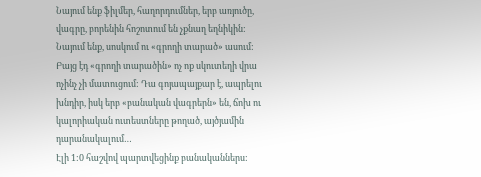Նայում ենք ֆիլմեր, հաղորդումներ, երբ առյուծը, վագրը, բորենին հոշոտում են չքնաղ եղնիկին: Նայում ենք, սոսկում ու «գրողի տարած» ասում: Բայց էդ «գրողի տարածին» ոչ ոք սկուտեղի վրա ոչինչ չի մատուցում: Դա գոյապայքար է, ապրելու խնդիր, իսկ երբ «բանական վագրերն» են, ճոխ ու կալորիական ուտեստները թողած, այծյամին դարանակալում…
Էլի 1:0 հաշվով պարտվեցինք բանականներս: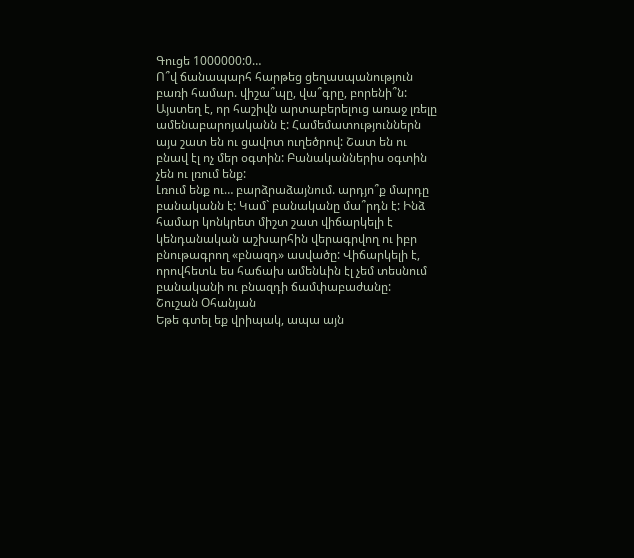Գուցե 1000000:0…
Ո՞վ ճանապարհ հարթեց ցեղասպանություն բառի համար. վիշա՞պը, վա՞գրը, բորենի՞ն: Այստեղ է, որ հաշիվն արտաբերելուց առաջ լռելը ամենաբարոյականն է: Համեմատություններն այս շատ են ու ցավոտ ուղեծրով: Շատ են ու բնավ էլ ոչ մեր օգտին: Բանականներիս օգտին չեն ու լռում ենք:
Լռում ենք ու… բարձրաձայնում. արդյո՞ք մարդը բանականն է: Կամ` բանականը մա՞րդն է: Ինձ համար կոնկրետ միշտ շատ վիճարկելի է կենդանական աշխարհին վերագրվող ու իբր բնութագրող «բնազդ» ասվածը: Վիճարկելի է, որովհետև ես հաճախ ամենևին էլ չեմ տեսնում բանականի ու բնազդի ճամփաբաժանը:
Շուշան Օհանյան
Եթե գտել եք վրիպակ, ապա այն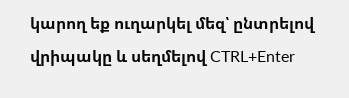կարող եք ուղարկել մեզ՝ ընտրելով վրիպակը և սեղմելով CTRL+Enter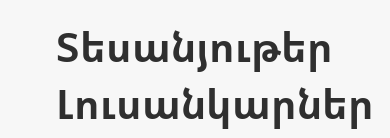Տեսանյութեր
Լուսանկարներ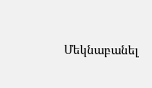Մեկնաբանել